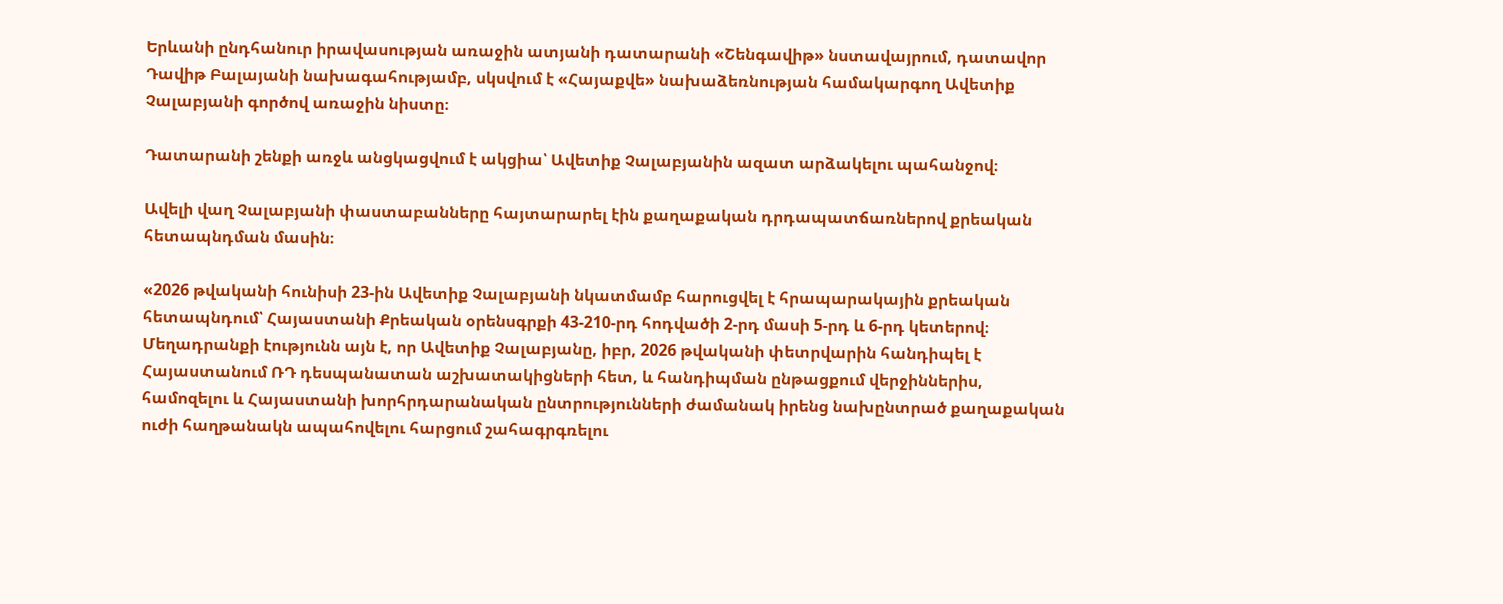Երևանի ընդհանուր իրավասության առաջին ատյանի դատարանի «Շենգավիթ» նստավայրում, դատավոր Դավիթ Բալայանի նախագահությամբ, սկսվում է «Հայաքվե» նախաձեռնության համակարգող Ավետիք Չալաբյանի գործով առաջին նիստը։

Դատարանի շենքի առջև անցկացվում է ակցիա՝ Ավետիք Չալաբյանին ազատ արձակելու պահանջով։

Ավելի վաղ Չալաբյանի փաստաբանները հայտարարել էին քաղաքական դրդապատճառներով քրեական հետապնդման մասին։

«2026 թվականի հունիսի 23-ին Ավետիք Չալաբյանի նկատմամբ հարուցվել է հրապարակային քրեական հետապնդում՝ Հայաստանի Քրեական օրենսգրքի 43-210-րդ հոդվածի 2-րդ մասի 5-րդ և 6-րդ կետերով։ Մեղադրանքի էությունն այն է, որ Ավետիք Չալաբյանը, իբր, 2026 թվականի փետրվարին հանդիպել է Հայաստանում ՌԴ դեսպանատան աշխատակիցների հետ, և հանդիպման ընթացքում վերջիններիս, համոզելու և Հայաստանի խորհրդարանական ընտրությունների ժամանակ իրենց նախընտրած քաղաքական ուժի հաղթանակն ապահովելու հարցում շահագրգռելու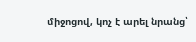միջոցով, կոչ է արել նրանց՝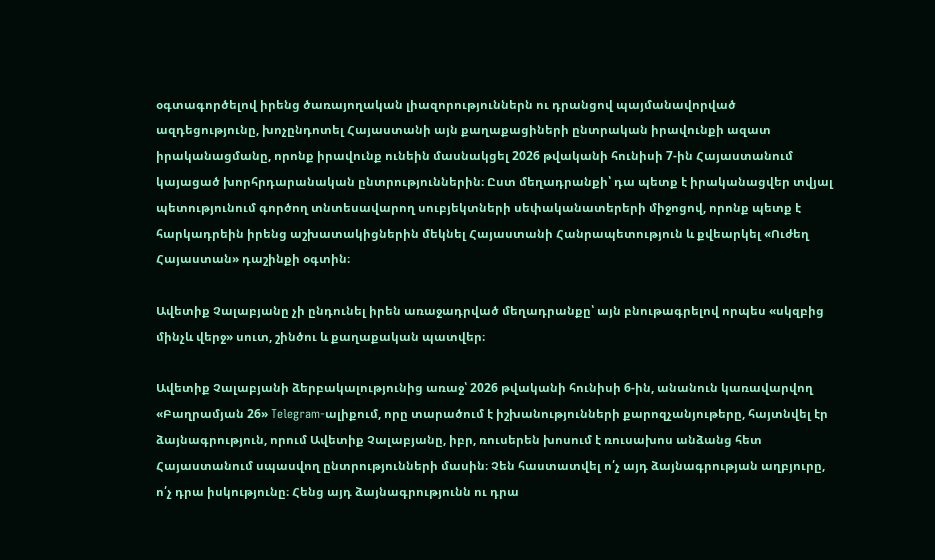օգտագործելով իրենց ծառայողական լիազորություններն ու դրանցով պայմանավորված ազդեցությունը, խոչընդոտել Հայաստանի այն քաղաքացիների ընտրական իրավունքի ազատ իրականացմանը, որոնք իրավունք ունեին մասնակցել 2026 թվականի հունիսի 7-ին Հայաստանում կայացած խորհրդարանական ընտրություններին։ Ըստ մեղադրանքի՝ դա պետք է իրականացվեր տվյալ պետությունում գործող տնտեսավարող սուբյեկտների սեփականատերերի միջոցով, որոնք պետք է հարկադրեին իրենց աշխատակիցներին մեկնել Հայաստանի Հանրապետություն և քվեարկել «Ուժեղ Հայաստան» դաշինքի օգտին։

Ավետիք Չալաբյանը չի ընդունել իրեն առաջադրված մեղադրանքը՝ այն բնութագրելով որպես «սկզբից մինչև վերջ» սուտ, շինծու և քաղաքական պատվեր։

Ավետիք Չալաբյանի ձերբակալությունից առաջ՝ 2026 թվականի հունիսի 6-ին, անանուն կառավարվող «Բաղրամյան 26» Telegram-ալիքում, որը տարածում է իշխանությունների քարոզչանյութերը, հայտնվել էր ձայնագրություն, որում Ավետիք Չալաբյանը, իբր, ռուսերեն խոսում է ռուսախոս անձանց հետ Հայաստանում սպասվող ընտրությունների մասին։ Չեն հաստատվել ո՛չ այդ ձայնագրության աղբյուրը, ո՛չ դրա իսկությունը։ Հենց այդ ձայնագրությունն ու դրա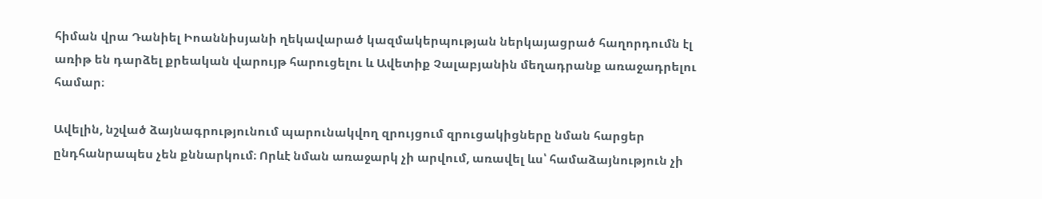հիման վրա Դանիել Իոաննիսյանի ղեկավարած կազմակերպության ներկայացրած հաղորդումն էլ առիթ են դարձել քրեական վարույթ հարուցելու և Ավետիք Չալաբյանին մեղադրանք առաջադրելու համար։

Ավելին, նշված ձայնագրությունում պարունակվող զրույցում զրուցակիցները նման հարցեր ընդհանրապես չեն քննարկում։ Որևէ նման առաջարկ չի արվում, առավել ևս՝ համաձայնություն չի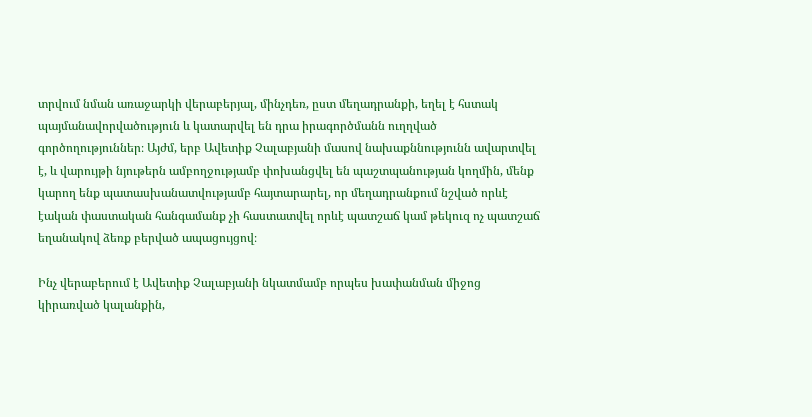տրվում նման առաջարկի վերաբերյալ, մինչդեռ, ըստ մեղադրանքի, եղել է հստակ պայմանավորվածություն և կատարվել են դրա իրագործմանն ուղղված գործողություններ։ Այժմ, երբ Ավետիք Չալաբյանի մասով նախաքննությունն ավարտվել է, և վարույթի նյութերն ամբողջությամբ փոխանցվել են պաշտպանության կողմին, մենք կարող ենք պատասխանատվությամբ հայտարարել, որ մեղադրանքում նշված որևէ էական փաստական հանգամանք չի հաստատվել որևէ պատշաճ կամ թեկուզ ոչ պատշաճ եղանակով ձեռք բերված ապացույցով։

Ինչ վերաբերում է Ավետիք Չալաբյանի նկատմամբ որպես խափանման միջոց կիրառված կալանքին,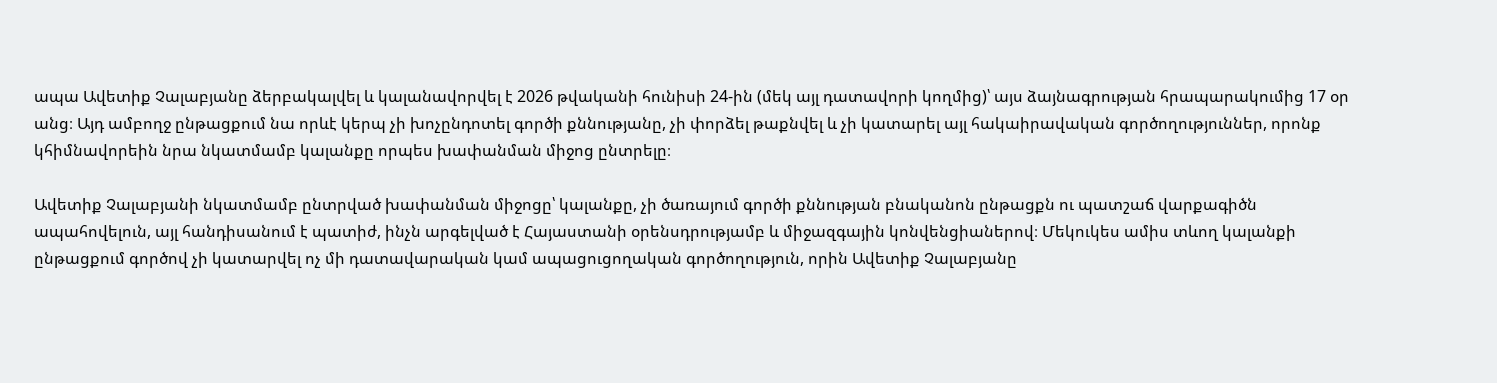ապա Ավետիք Չալաբյանը ձերբակալվել և կալանավորվել է 2026 թվականի հունիսի 24-ին (մեկ այլ դատավորի կողմից)՝ այս ձայնագրության հրապարակումից 17 օր անց։ Այդ ամբողջ ընթացքում նա որևէ կերպ չի խոչընդոտել գործի քննությանը, չի փորձել թաքնվել և չի կատարել այլ հակաիրավական գործողություններ, որոնք կհիմնավորեին նրա նկատմամբ կալանքը որպես խափանման միջոց ընտրելը։

Ավետիք Չալաբյանի նկատմամբ ընտրված խափանման միջոցը՝ կալանքը, չի ծառայում գործի քննության բնականոն ընթացքն ու պատշաճ վարքագիծն ապահովելուն, այլ հանդիսանում է պատիժ, ինչն արգելված է Հայաստանի օրենսդրությամբ և միջազգային կոնվենցիաներով։ Մեկուկես ամիս տևող կալանքի ընթացքում գործով չի կատարվել ոչ մի դատավարական կամ ապացուցողական գործողություն, որին Ավետիք Չալաբյանը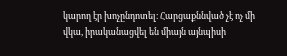կարող էր խոչընդոտել։ Հարցաքննված չէ ոչ մի վկա, իրականացվել են միայն այնպիսի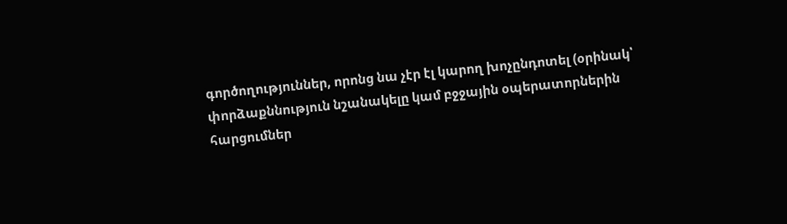գործողություններ, որոնց նա չէր էլ կարող խոչընդոտել (օրինակ՝ փորձաքննություն նշանակելը կամ բջջային օպերատորներին հարցումներ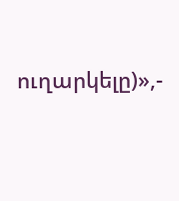ուղարկելը)»,-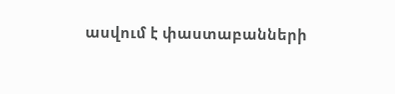ասվում է փաստաբանների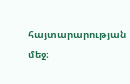հայտարարության մեջ։